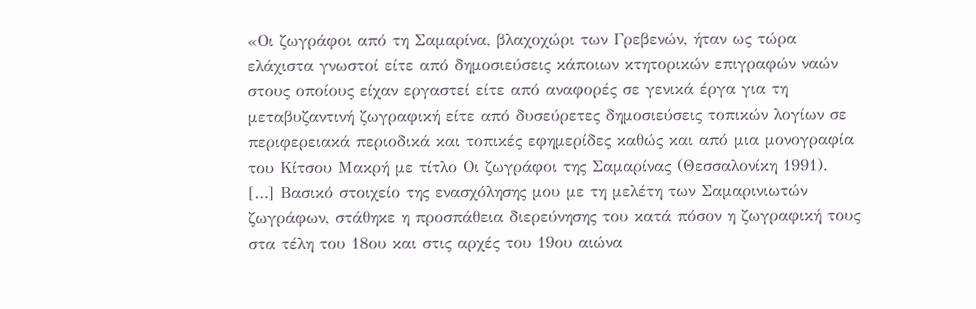«Οι ζωγράφοι από τη Σαμαρίνα, βλαχοχώρι των Γρεβενών, ήταν ως τώρα ελάχιστα γνωστοί είτε από δημοσιεύσεις κάποιων κτητορικών επιγραφών ναών στους οποίους είχαν εργαστεί είτε από αναφορές σε γενικά έργα για τη μεταβυζαντινή ζωγραφική είτε από δυσεύρετες δημοσιεύσεις τοπικών λογίων σε περιφερειακά περιοδικά και τοπικές εφημερίδες καθώς και από μια μονογραφία του Κίτσου Μακρή με τίτλο Οι ζωγράφοι της Σαμαρίνας (Θεσσαλονίκη 1991).
[…] Βασικό στοιχείο της ενασχόλησης μου με τη μελέτη των Σαμαρινιωτών ζωγράφων, στάθηκε η προσπάθεια διερεύνησης του κατά πόσον η ζωγραφική τους στα τέλη του 18ου και στις αρχές του 19ου αιώνα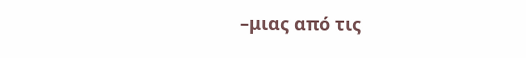–μιας από τις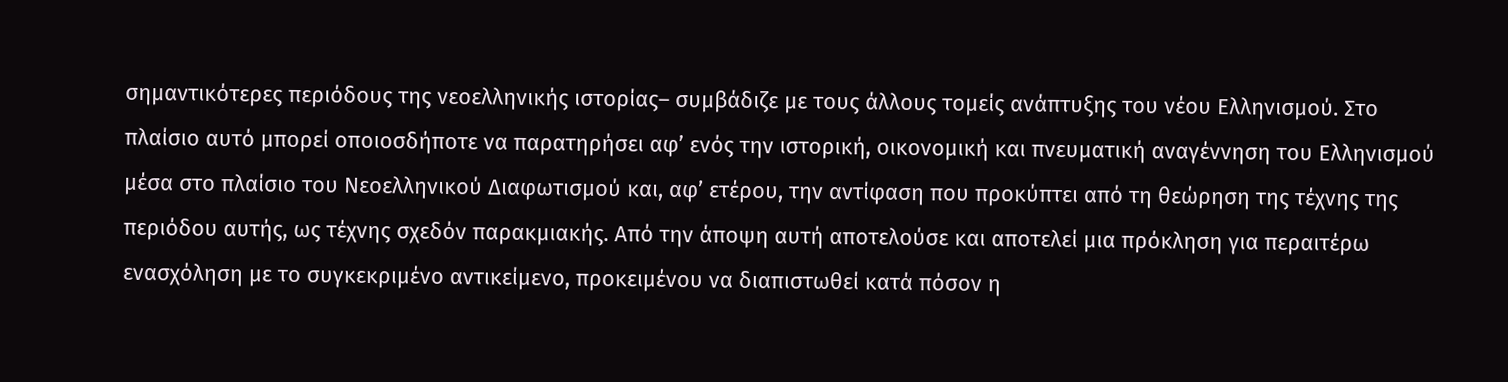σημαντικότερες περιόδους της νεοελληνικής ιστορίας– συμβάδιζε με τους άλλους τομείς ανάπτυξης του νέου Ελληνισμού. Στο πλαίσιο αυτό μπορεί οποιοσδήποτε να παρατηρήσει αφ’ ενός την ιστορική, οικονομική και πνευματική αναγέννηση του Ελληνισμού μέσα στο πλαίσιο του Νεοελληνικού Διαφωτισμού και, αφ’ ετέρου, την αντίφαση που προκύπτει από τη θεώρηση της τέχνης της περιόδου αυτής, ως τέχνης σχεδόν παρακμιακής. Από την άποψη αυτή αποτελούσε και αποτελεί μια πρόκληση για περαιτέρω ενασχόληση με το συγκεκριμένο αντικείμενο, προκειμένου να διαπιστωθεί κατά πόσον η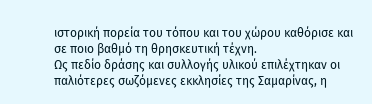ιστορική πορεία του τόπου και του χώρου καθόρισε και σε ποιο βαθμό τη θρησκευτική τέχνη.
Ως πεδίο δράσης και συλλογής υλικού επιλέχτηκαν οι παλιότερες σωζόμενες εκκλησίες της Σαμαρίνας, η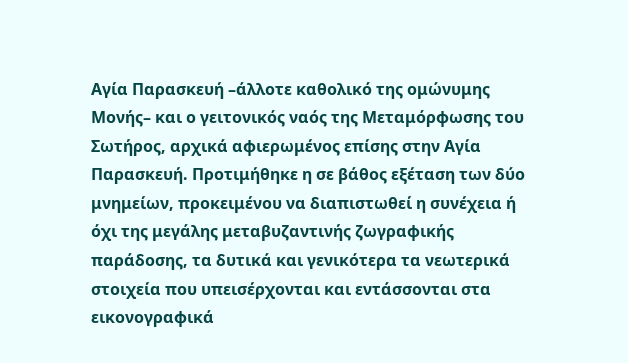Αγία Παρασκευή –άλλοτε καθολικό της ομώνυμης Μονής– και ο γειτονικός ναός της Μεταμόρφωσης του Σωτήρος, αρχικά αφιερωμένος επίσης στην Αγία Παρασκευή. Προτιμήθηκε η σε βάθος εξέταση των δύο μνημείων, προκειμένου να διαπιστωθεί η συνέχεια ή όχι της μεγάλης μεταβυζαντινής ζωγραφικής παράδοσης, τα δυτικά και γενικότερα τα νεωτερικά στοιχεία που υπεισέρχονται και εντάσσονται στα εικονογραφικά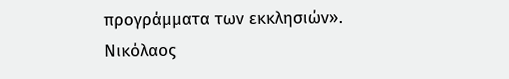προγράμματα των εκκλησιών».
Νικόλαος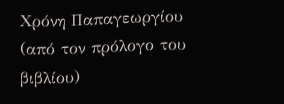Χρόνη Παπαγεωργίου
(από τον πρόλογο του βιβλίου)